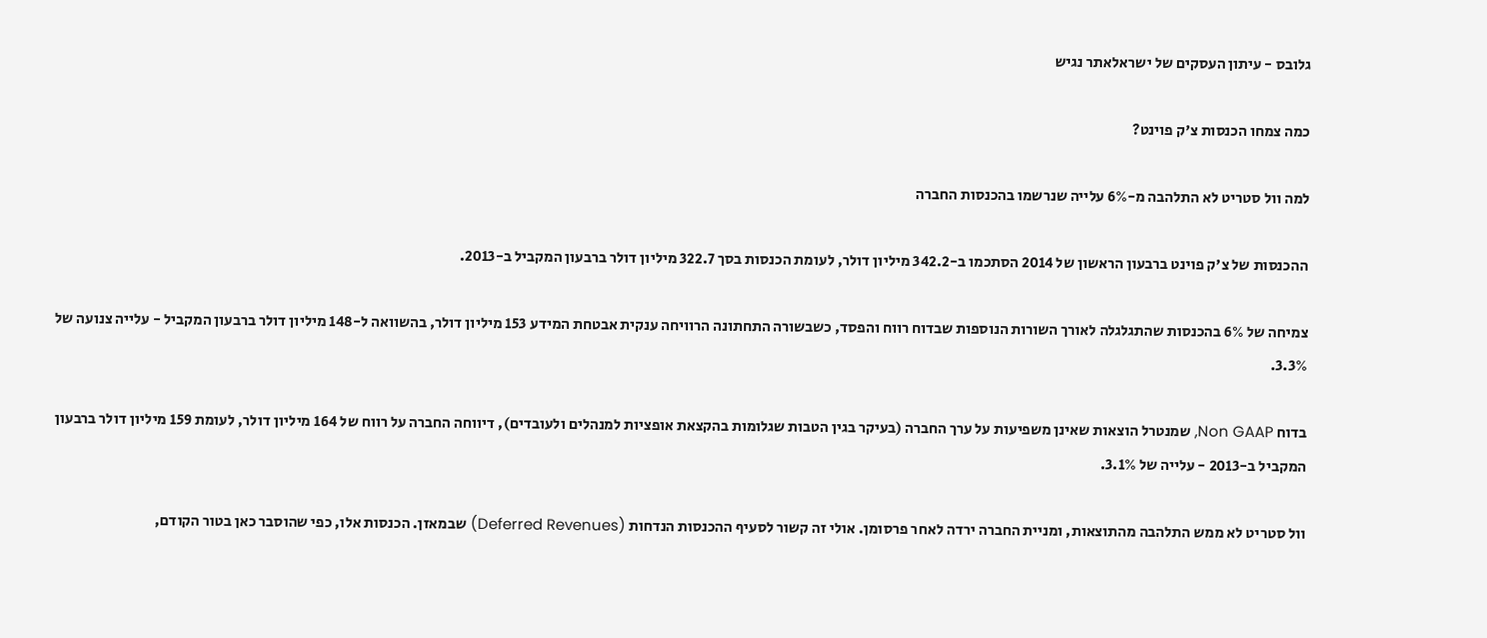גלובס - עיתון העסקים של ישראלאתר נגיש

כמה צמחו הכנסות צ'ק פוינט?

למה וול סטריט לא התלהבה מ-6% עלייה שנרשמו בהכנסות החברה

ההכנסות של צ'ק פוינט ברבעון הראשון של 2014 הסתכמו ב-342.2 מיליון דולר, לעומת הכנסות בסך 322.7 מיליון דולר ברבעון המקביל ב-2013.

צמיחה של 6% בהכנסות שהתגלגלה לאורך השורות הנוספות שבדוח רווח והפסד, כשבשורה התחתונה הרוויחה ענקית אבטחת המידע 153 מיליון דולר, בהשוואה ל-148 מיליון דולר ברבעון המקביל - עלייה צנועה של 3.3%.

בדוח Non GAAP, שמנטרל הוצאות שאינן משפיעות על ערך החברה (בעיקר בגין הטבות שגלומות בהקצאת אופציות למנהלים ולעובדים), דיווחה החברה על רווח של 164 מיליון דולר, לעומת 159 מיליון דולר ברבעון המקביל ב-2013 - עלייה של 3.1%.

וול סטריט לא ממש התלהבה מהתוצאות, ומניית החברה ירדה לאחר פרסומן. אולי זה קשור לסעיף ההכנסות הנדחות (Deferred Revenues) שבמאזן. הכנסות אלו, כפי שהוסבר כאן בטור הקודם,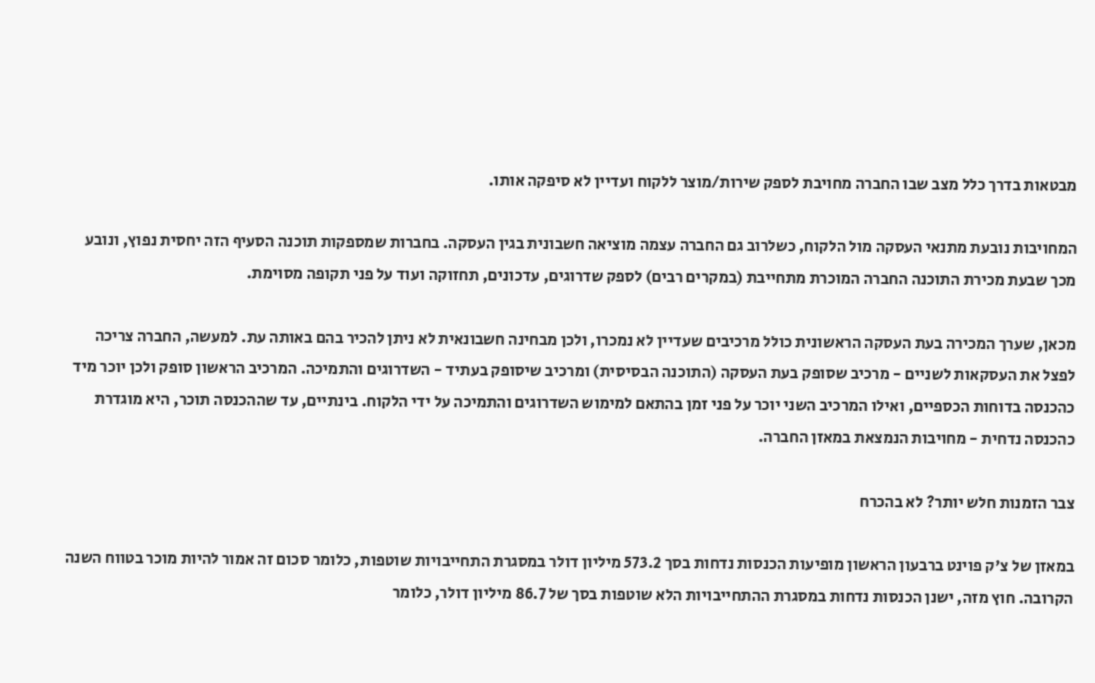מבטאות בדרך כלל מצב שבו החברה מחויבת לספק שירות/מוצר ללקוח ועדיין לא סיפקה אותו.

המחויבות נובעת מתנאי העסקה מול הלקוח, כשלרוב גם החברה עצמה מוציאה חשבונית בגין העסקה. בחברות שמספקות תוכנה הסעיף הזה יחסית נפוץ, ונובע מכך שבעת מכירת התוכנה החברה המוכרת מתחייבת (במקרים רבים) לספק שדרוגים, עדכונים, תחזוקה ועוד על פני תקופה מסוימת.

מכאן, שערך המכירה בעת העסקה הראשונית כולל מרכיבים שעדיין לא נמכרו, ולכן מבחינה חשבונאית לא ניתן להכיר בהם באותה עת. למעשה, החברה צריכה לפצל את העסקאות לשניים - מרכיב שסופק בעת העסקה (התוכנה הבסיסית) ומרכיב שיסופק בעתיד - השדרוגים והתמיכה. המרכיב הראשון סופק ולכן יוכר מיד כהכנסה בדוחות הכספיים, ואילו המרכיב השני יוכר על פני זמן בהתאם למימוש השדרוגים והתמיכה על ידי הלקוח. בינתיים, עד שההכנסה תוכר, היא מוגדרת כהכנסה נדחית - מחויבות הנמצאת במאזן החברה.

צבר הזמנות חלש יותר? לא בהכרח

במאזן של צ'ק פוינט ברבעון הראשון מופיעות הכנסות נדחות בסך 573.2 מיליון דולר במסגרת התחייבויות שוטפות, כלומר סכום זה אמור להיות מוכר בטווח השנה הקרובה. חוץ מזה, ישנן הכנסות נדחות במסגרת ההתחייבויות הלא שוטפות בסך של 86.7 מיליון דולר, כלומר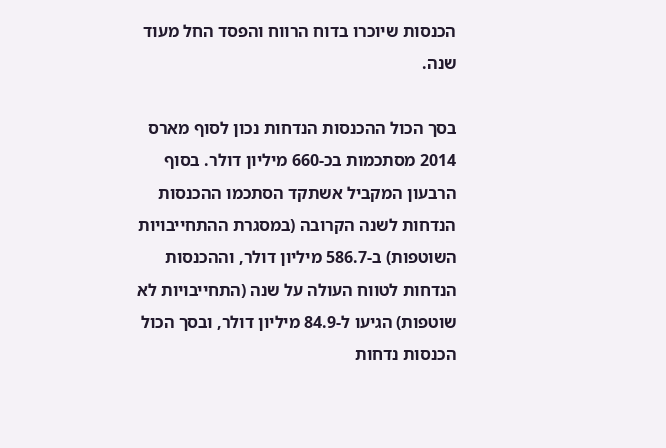הכנסות שיוכרו בדוח הרווח והפסד החל מעוד שנה.

בסך הכול ההכנסות הנדחות נכון לסוף מארס 2014 מסתכמות בכ-660 מיליון דולר. בסוף הרבעון המקביל אשתקד הסתכמו ההכנסות הנדחות לשנה הקרובה (במסגרת ההתחייבויות השוטפות) ב-586.7 מיליון דולר, וההכנסות הנדחות לטווח העולה על שנה (התחייבויות לא שוטפות) הגיעו ל-84.9 מיליון דולר, ובסך הכול הכנסות נדחות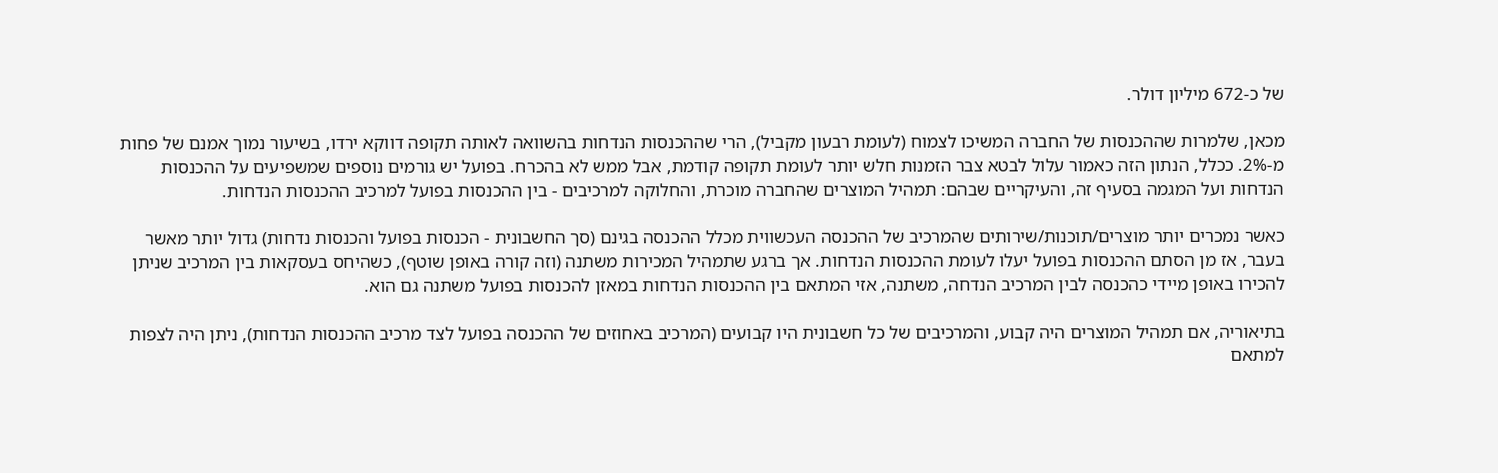של כ-672 מיליון דולר.

מכאן, שלמרות שההכנסות של החברה המשיכו לצמוח (לעומת רבעון מקביל), הרי שההכנסות הנדחות בהשוואה לאותה תקופה דווקא ירדו, בשיעור נמוך אמנם של פחות מ-2%. ככלל, הנתון הזה כאמור עלול לבטא צבר הזמנות חלש יותר לעומת תקופה קודמת, אבל ממש לא בהכרח. בפועל יש גורמים נוספים שמשפיעים על ההכנסות הנדחות ועל המגמה בסעיף זה, והעיקריים שבהם: תמהיל המוצרים שהחברה מוכרת, והחלוקה למרכיבים - בין ההכנסות בפועל למרכיב ההכנסות הנדחות.

כאשר נמכרים יותר מוצרים/תוכנות/שירותים שהמרכיב של ההכנסה העכשווית מכלל ההכנסה בגינם (סך החשבונית - הכנסות בפועל והכנסות נדחות) גדול יותר מאשר בעבר, אז מן הסתם ההכנסות בפועל יעלו לעומת ההכנסות הנדחות. אך ברגע שתמהיל המכירות משתנה (וזה קורה באופן שוטף), כשהיחס בעסקאות בין המרכיב שניתן להכירו באופן מיידי כהכנסה לבין המרכיב הנדחה, משתנה, אזי המתאם בין ההכנסות הנדחות במאזן להכנסות בפועל משתנה גם הוא.

בתיאוריה, אם תמהיל המוצרים היה קבוע, והמרכיבים של כל חשבונית היו קבועים (המרכיב באחוזים של ההכנסה בפועל לצד מרכיב ההכנסות הנדחות), ניתן היה לצפות למתאם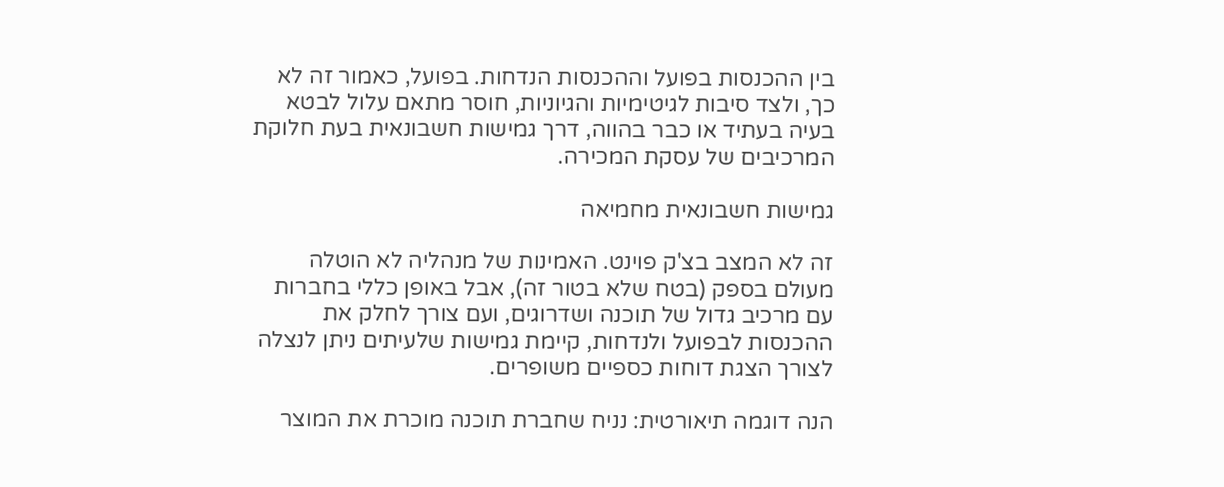בין ההכנסות בפועל וההכנסות הנדחות. בפועל, כאמור זה לא כך, ולצד סיבות לגיטימיות והגיוניות, חוסר מתאם עלול לבטא בעיה בעתיד או כבר בהווה, דרך גמישות חשבונאית בעת חלוקת המרכיבים של עסקת המכירה.

גמישות חשבונאית מחמיאה

זה לא המצב בצ'ק פוינט. האמינות של מנהליה לא הוטלה מעולם בספק (בטח שלא בטור זה), אבל באופן כללי בחברות עם מרכיב גדול של תוכנה ושדרוגים, ועם צורך לחלק את ההכנסות לבפועל ולנדחות, קיימת גמישות שלעיתים ניתן לנצלה לצורך הצגת דוחות כספיים משופרים.

הנה דוגמה תיאורטית: נניח שחברת תוכנה מוכרת את המוצר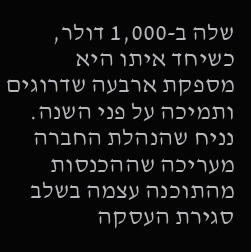שלה ב-1,000 דולר, כשיחד איתו היא מספקת ארבעה שדרוגים ותמיכה על פני השנה. נניח שהנהלת החברה מעריכה שההכנסות מהתוכנה עצמה בשלב סגירת העסקה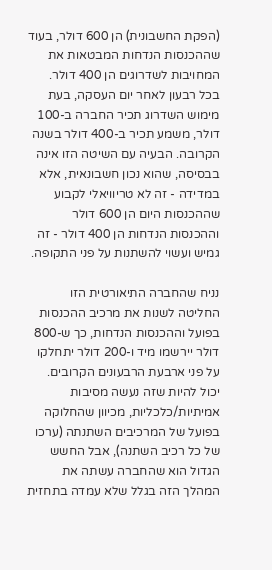(הפקת החשבונית) הן 600 דולר, בעוד שההכנסות הנדחות המבטאות את המחויבות לשדרוגים הן 400 דולר. בכל רבעון לאחר יום העסקה, בעת מימוש השדרוג תכיר החברה ב-100 דולר, משמע תכיר ב-400 דולר בשנה הקרובה. הבעיה עם השיטה הזו אינה בבסיסה, שהוא נכון חשבונאית, אלא במדידה - זה לא טריוויאלי לקבוע שההכנסות היום הן 600 דולר וההכנסות הנדחות הן 400 דולר - זה גמיש ועשוי להשתנות על פני התקופה.

נניח שהחברה התיאורטית הזו החליטה לשנות את מרכיב ההכנסות בפועל וההכנסות הנדחות, כך ש-800 דולר יירשמו מיד ו-200 דולר יתחלקו על פני ארבעת הרבעונים הקרובים. יכול להיות שזה נעשה מסיבות אמיתיות/כלכליות, מכיוון שהחלוקה בפועל של המרכיבים השתנתה (ערכו של כל רכיב השתנה), אבל החשש הגדול הוא שהחברה עשתה את המהלך הזה בגלל שלא עמדה בתחזית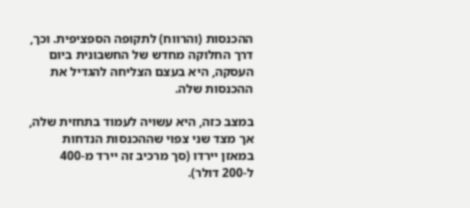ההכנסות (והרווח) לתקופה הספציפית. וכך, דרך החלוקה מחדש של החשבונית ביום העסקה, היא בעצם הצליחה להגדיל את ההכנסות שלה.

במצב כזה, היא עשויה לעמוד בתחזית שלה, אך מצד שני צפוי שההכנסות הנדחות במאזן יירדו (סך מרכיב זה יירד מ-400 ל-200 דולר).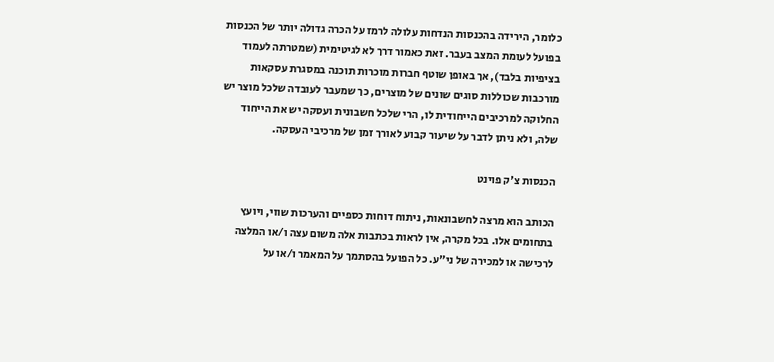כלומר, הירידה בהכנסות הנדחות עלולה לרמז על הכרה גדולה יותר של הכנסות בפועל לעומת המצב בעבר. זאת כאמור דרך לא לגיטימית (שמטרתה לעמוד בציפיות בלבד), אך באופן שוטף חברות מוכרות תוכנה במסגרת עסקאות מורכבות שכוללות סוגים שונים של מוצרים, כך שמעבר לעובדה שלכל מוצר יש החלוקה למרכיבים הייחודית לו, הרי שלכל חשבונית ועסקה יש את הייחוד שלה, ולא ניתן לדבר על שיעור קבוע לאורך זמן של מרכיבי העסקה.

הכנסות צ'ק פוינט

הכותב הוא מרצה לחשבונאות, ניתוח דוחות כספיים והערכות שווי, ויועץ בתחומים אלו. בכל מקרה, אין לראות בכתבות אלה משום עצה ו/או המלצה לרכישה או למכירה של ני"ע. כל הפועל בהסתמך על המאמר ו/או על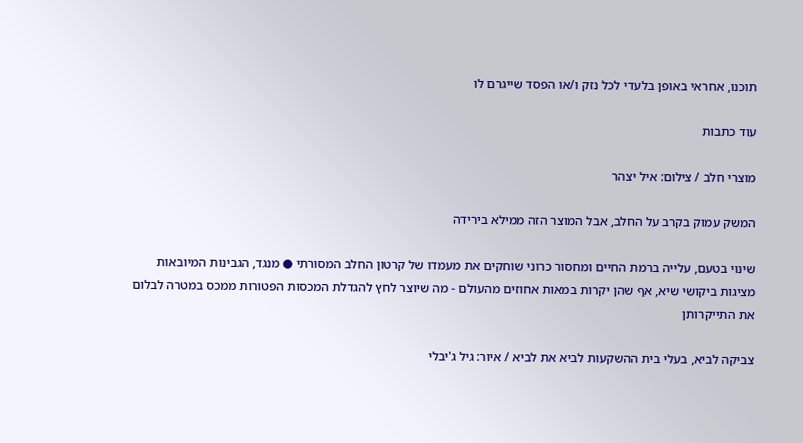תוכנו, אחראי באופן בלעדי לכל נזק ו/או הפסד שייגרם לו

עוד כתבות

מוצרי חלב / צילום: איל יצהר

המשק עמוק בקרב על החלב, אבל המוצר הזה ממילא בירידה

שינוי בטעם, עלייה ברמת החיים ומחסור כרוני שוחקים את מעמדו של קרטון החלב המסורתי ● מנגד, הגבינות המיובאות מציגות ביקושי שיא, אף שהן יקרות במאות אחוזים מהעולם - מה שיוצר לחץ להגדלת המכסות הפטורות ממכס במטרה לבלום את התייקרותן

צביקה לביא, בעלי בית ההשקעות לביא את לביא / איור: גיל ג'יבלי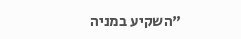"השקיע במניה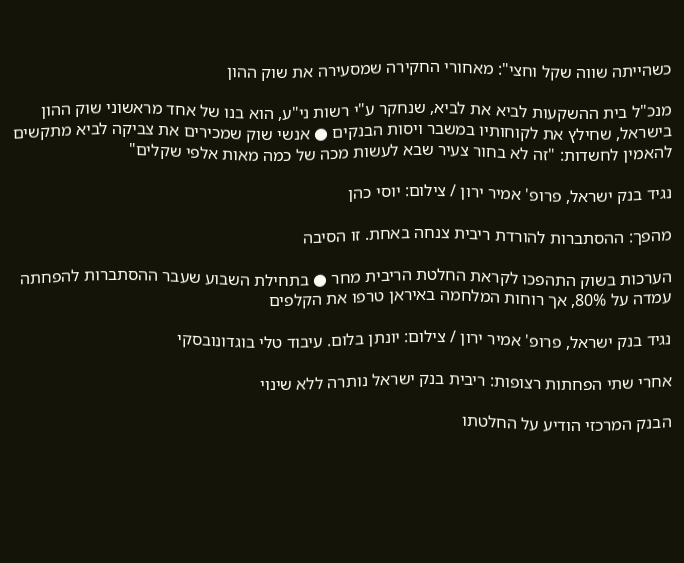כשהייתה שווה שקל וחצי": מאחורי החקירה שמסעירה את שוק ההון

מנכ"ל בית ההשקעות לביא את לביא, שנחקר ע"י רשות ני"ע, הוא בנו של אחד מראשוני שוק ההון בישראל, שחילץ את לקוחותיו במשבר ויסות הבנקים ● אנשי שוק שמכירים את צביקה לביא מתקשים להאמין לחשדות: "זה לא בחור צעיר שבא לעשות מכה של כמה מאות אלפי שקלים"

נגיד בנק ישראל, פרופ' אמיר ירון / צילום: יוסי כהן

מהפך: ההסתברות להורדת ריבית צנחה באחת. זו הסיבה

הערכות בשוק התהפכו לקראת החלטת הריבית מחר ● בתחילת השבוע שעבר ההסתברות להפחתה עמדה על 80%, אך רוחות המלחמה באיראן טרפו את הקלפים

נגיד בנק ישראל, פרופ' אמיר ירון / צילום: יונתן בלום. עיבוד טלי בוגדונובסקי

אחרי שתי הפחתות רצופות: ריבית בנק ישראל נותרה ללא שינוי

הבנק המרכזי הודיע על החלטתו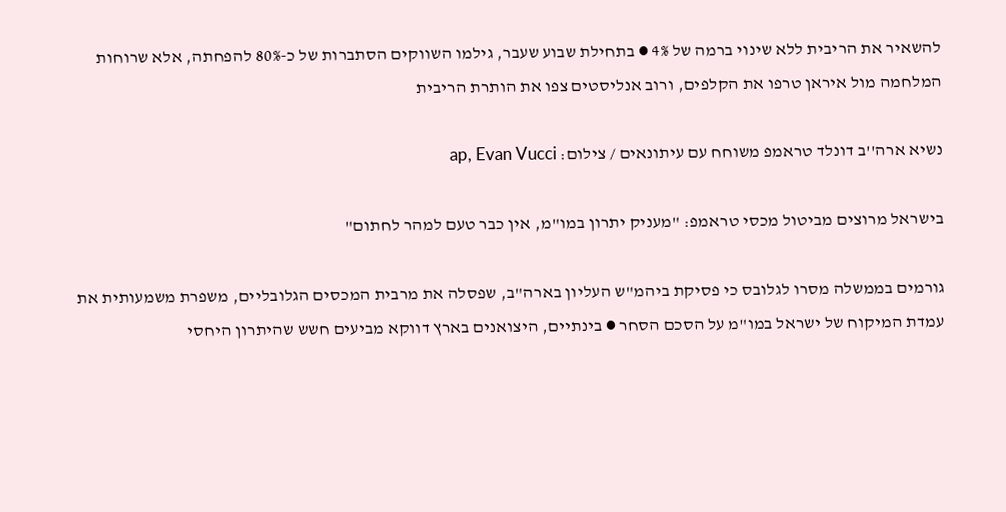להשאיר את הריבית ללא שינוי ברמה של 4% ● בתחילת שבוע שעבר, גילמו השווקים הסתברות של כ-80% להפחתה, אלא שרוחות המלחמה מול איראן טרפו את הקלפים, ורוב אנליסטים צפו את הותרת הריבית

נשיא ארה''ב דונלד טראמפ משוחח עם עיתונאים / צילום: ap, Evan Vucci

בישראל מרוצים מביטול מכסי טראמפ: "מעניק יתרון במו"מ, אין כבר טעם למהר לחתום"

גורמים בממשלה מסרו לגלובס כי פסיקת ביהמ"ש העליון בארה"ב, שפסלה את מרבית המכסים הגלובליים, משפרת משמעותית את עמדת המיקוח של ישראל במו"מ על הסכם הסחר ● בינתיים, היצואנים בארץ דווקא מביעים חשש שהיתרון היחסי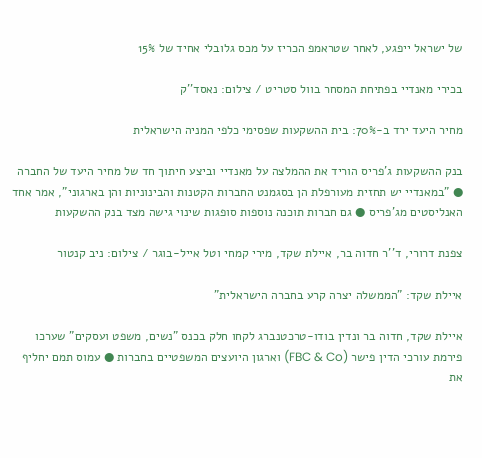של ישראל ייפגע, לאחר שטראמפ הכריז על מכס גלובלי אחיד של 15%

בכירי מאנדיי בפתיחת המסחר בוול סטריט / צילום: נאסד''ק

מחיר היעד ירד ב-70%: בית ההשקעות שפסימי כלפי המניה הישראלית

בנק ההשקעות ג'פריס הוריד את ההמלצה על מאנדיי וביצע חיתוך חד של מחיר היעד של החברה ● "במאנדיי יש תחזית מעורפלת הן בסגמנט החברות הקטנות והבינוניות והן בארגוני", אמר אחד האנליסטים מג'פריס ● גם חברות תוכנה נוספות סופגות שינוי גישה מצד בנק ההשקעות

צפנת דרורי, ד''ר חדוה בר, איילת שקד, מירי קמחי וטל אייל-בוגר / צילום: ניב קנטור

איילת שקד: "הממשלה יצרה קרע בחברה הישראלית"

איילת שקד, חדוה בר ונדין בודו-טרכטנברג לקחו חלק בכנס "נשים, משפט ועסקים" שערכו פירמת עורכי הדין פישר (FBC & Co) וארגון היועצים המשפטיים בחברות ● עמוס תמם יחליף את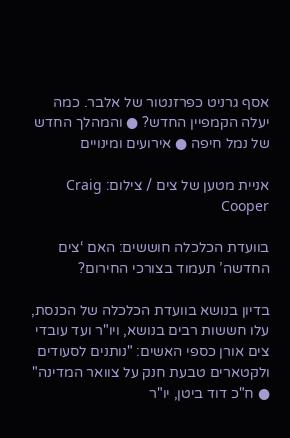אסף גרניט כפרזנטור של אלבר. כמה יעלה הקמפיין החדש? ● והמהלך החדש של נמל חיפה ● אירועים ומינויים

אניית מטען של צים / צילום: Craig Cooper

בוועדת הכלכלה חוששים: האם ‘צים החדשה’ תעמוד בצורכי החירום?

בדיון בנושא בוועדת הכלכלה של הכנסת, עלו חששות רבים בנושא, ויו"ר ועד עובדי צים אורן כספי האשים: "נותנים לסעודים ולקטארים טבעת חנק על צוואר המדינה" ● ח"כ דוד ביטן, יו"ר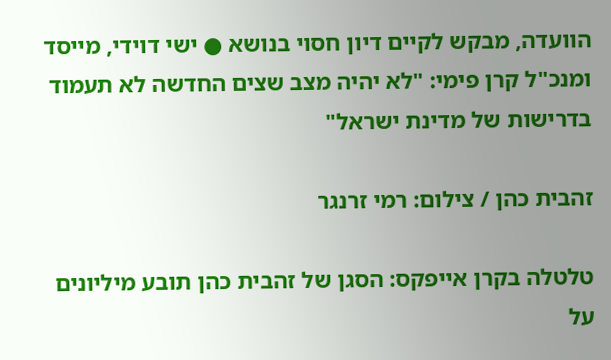הוועדה, מבקש לקיים דיון חסוי בנושא ● ישי דוידי, מייסד ומנכ"ל קרן פימי: "לא יהיה מצב שצים החדשה לא תעמוד בדרישות של מדינת ישראל"

זהבית כהן / צילום: רמי זרנגר

טלטלה בקרן אייפקס: הסגן של זהבית כהן תובע מיליונים על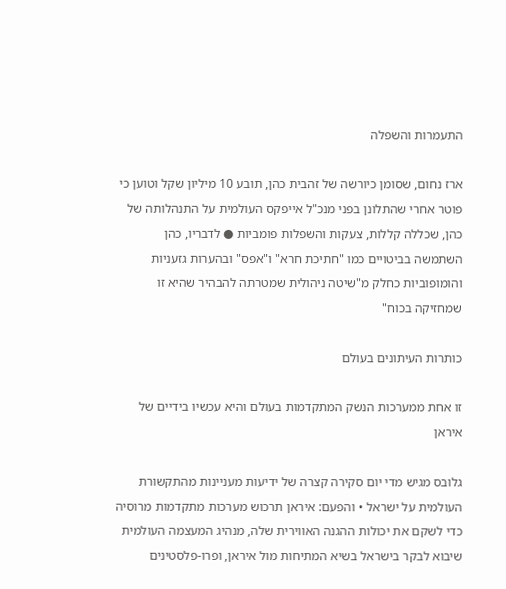התעמרות והשפלה

ארז נחום, שסומן כיורשה של זהבית כהן, תובע 10 מיליון שקל וטוען כי פוטר אחרי שהתלונן בפני מנכ"ל אייפקס העולמית על התנהלותה של כהן, שכללה קללות, צעקות והשפלות פומביות ● לדבריו, כהן השתמשה בביטויים כמו "חתיכת חרא" ו"אפס" ובהערות גזעניות והומופוביות כחלק מ"שיטה ניהולית שמטרתה להבהיר שהיא זו שמחזיקה בכוח"

כותרות העיתונים בעולם

זו אחת ממערכות הנשק המתקדמות בעולם והיא עכשיו בידיים של איראן

גלובס מגיש מדי יום סקירה קצרה של ידיעות מעניינות מהתקשורת העולמית על ישראל • והפעם: איראן תרכוש מערכות מתקדמות מרוסיה כדי לשקם את יכולות ההגנה האווירית שלה, מנהיג המעצמה העולמית שיבוא לבקר בישראל בשיא המתיחות מול איראן, ופרו-פלסטינים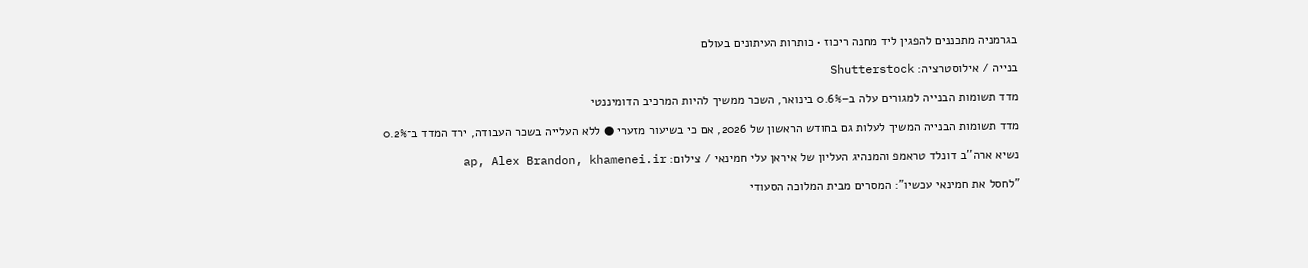בגרמניה מתכננים להפגין ליד מחנה ריכוז • כותרות העיתונים בעולם

בנייה / אילוסטרציה: Shutterstock

מדד תשומות הבנייה למגורים עלה ב–0.6% בינואר, השכר ממשיך להיות המרכיב הדומיננטי

מדד תשומות הבנייה המשיך לעלות גם בחודש הראשון של 2026, אם כי בשיעור מזערי ● ללא העלייה בשכר העבודה, ירד המדד ב־0.2%

נשיא ארה''ב דונלד טראמפ והמנהיג העליון של איראן עלי חמינאי / צילום: ap, Alex Brandon, khamenei.ir

"לחסל את חמינאי עכשיו": המסרים מבית המלוכה הסעודי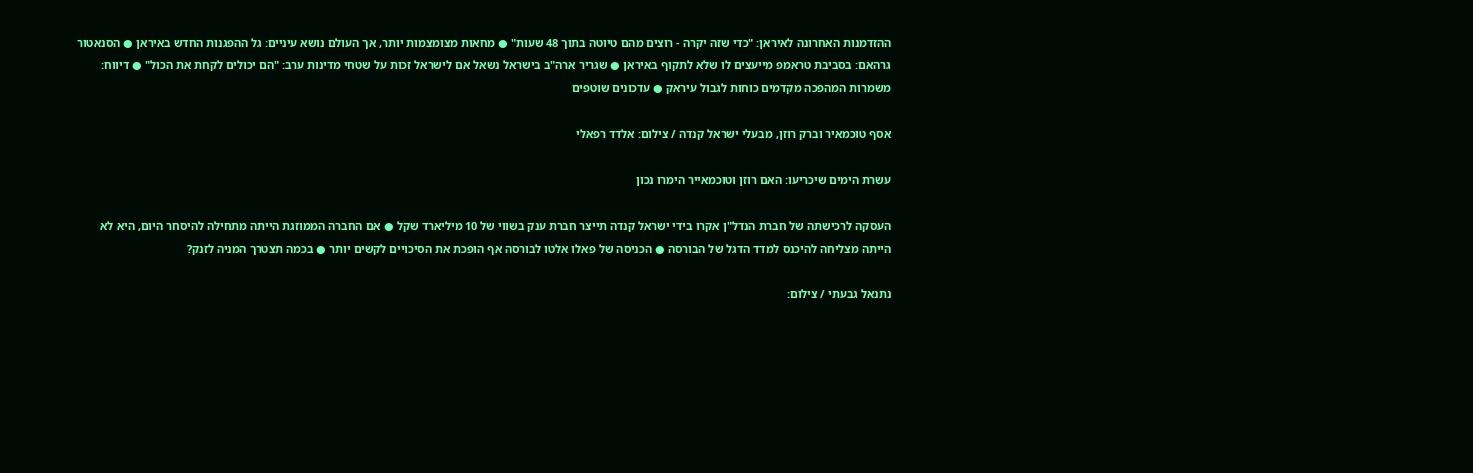ההזדמנות האחרונה לאיראן: "כדי שזה יקרה - רוצים מהם טיוטה בתוך 48 שעות" ● מחאות מצומצמות יותר, אך העולם נושא עיניים: גל ההפגנות החדש באיראן ● הסנאטור גרהאם: בסביבת טראמפ מייעצים לו שלא לתקוף באיראן ● שגריר ארה"ב בישראל נשאל אם לישראל זכות על שטחי מדינות ערב: "הם יכולים לקחת את הכול" ● דיווח: משמרות המהפכה מקדמים כוחות לגבול עיראק ● עדכונים שוטפים

אסף טוכמאיר וברק רוזן, מבעלי ישראל קנדה / צילום: אלדד רפאלי

עשרת הימים שיכריעו: האם רוזן וטוכמאייר הימרו נכון

העסקה לרכישתה של חברת הנדל"ן אקרו בידי ישראל קנדה תייצר חברת ענק בשווי של 10 מיליארד שקל ● אם החברה הממוזגת הייתה מתחילה להיסחר היום, היא לא הייתה מצליחה להיכנס למדד הדגל של הבורסה ● הכניסה של פאלו אלטו לבורסה אף הופכת את הסיכויים לקשים יותר ● בכמה תצטרך המניה לזנק?

נתנאל גבעתי / צילום: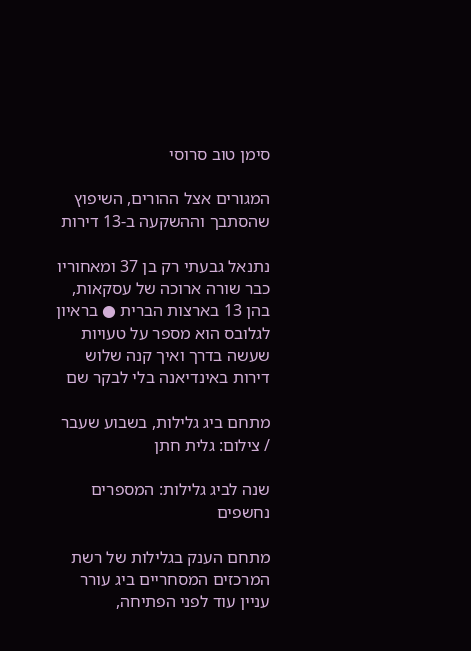סימן טוב סרוסי

המגורים אצל ההורים, השיפוץ שהסתבך וההשקעה ב-13 דירות

נתנאל גבעתי רק בן 37 ומאחוריו כבר שורה ארוכה של עסקאות, בהן 13 בארצות הברית ● בראיון לגלובס הוא מספר על טעויות שעשה בדרך ואיך קנה שלוש דירות באינדיאנה בלי לבקר שם

מתחם ביג גלילות, בשבוע שעבר / צילום: גלית חתן

שנה לביג גלילות: המספרים נחשפים

מתחם הענק בגלילות של רשת המרכזים המסחריים ביג עורר עניין עוד לפני הפתיחה,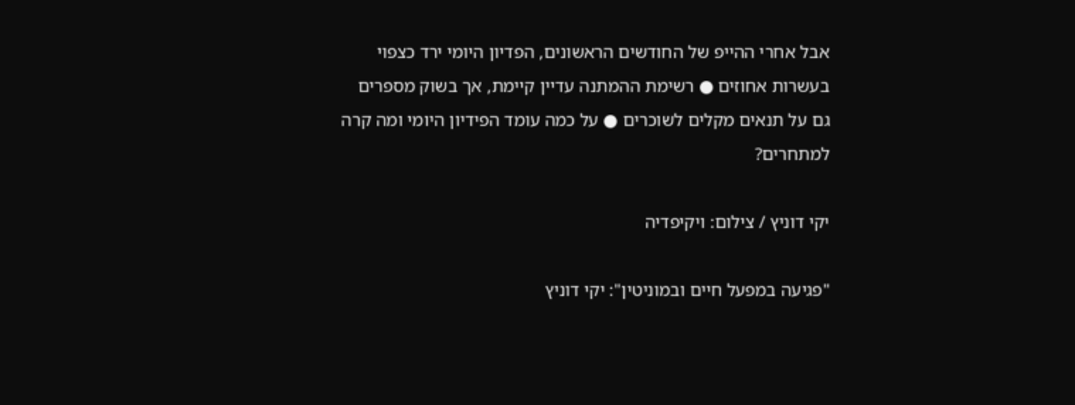אבל אחרי ההייפ של החודשים הראשונים, הפדיון היומי ירד כצפוי בעשרות אחוזים ● רשימת ההמתנה עדיין קיימת, אך בשוק מספרים גם על תנאים מקלים לשוכרים ● על כמה עומד הפידיון היומי ומה קרה למתחרים?

יקי דוניץ / צילום: ויקיפדיה

"פגיעה במפעל חיים ובמוניטין": יקי דוניץ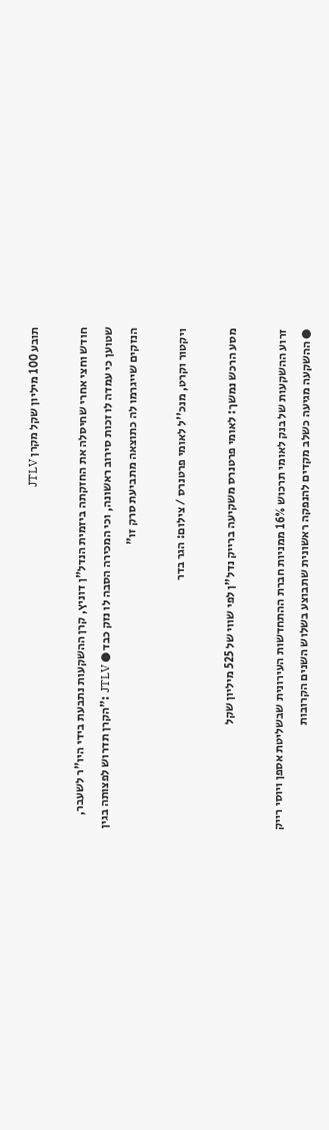תובע 100 מיליון שקל מקרן JTLV

חודש וחצי אחרי שחיסלה את החזקתה ביזמית הנדל"ן דוניץ, קרן ההשקעות נתבעת בידי היו"ר לשעבר, שטוען כי עמדה לו זכות סירוב ראשונה, וכי המכירה הסבה לו נזק כבד ● JTLV :"הקרן תדרוש לפצותה בגין הנזקים שייגרמו לה כתוצאה מתביעת סרק זו"

ויקטור וקרט, מנכ''ל לאומי פרטנרס / צילום: הגר בדר

מסע הרכש נמשך: לאומי פרטנרס משקיעה ברייק נדל"ן לפי שווי של 525 מיליון שקל

זרוע ההשקעות של בנק לאומי תרכוש 16% ממניות חברת ההתחדשות העירונית שבשליטת אספן ויוסי רייק ● ההשקעה מגיעה כשלב מקדים להנפקה ראשונית שתבוצע בשלוש השנים הקרובות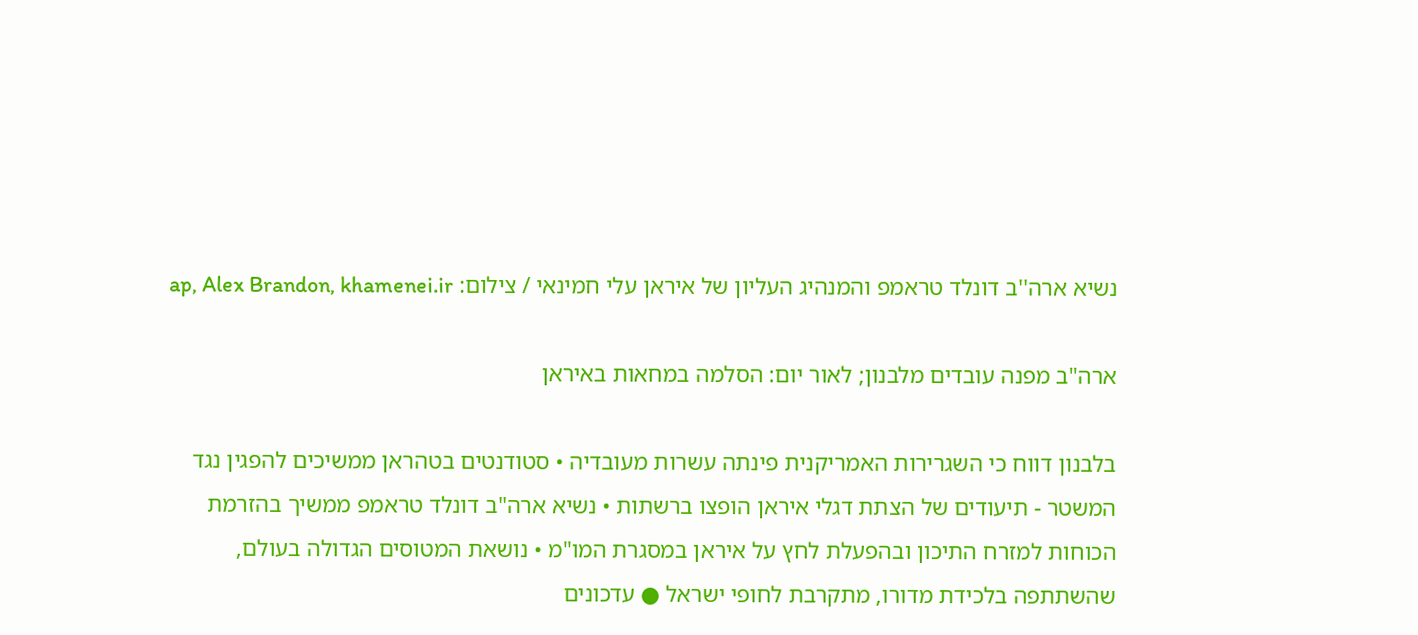נשיא ארה''ב דונלד טראמפ והמנהיג העליון של איראן עלי חמינאי / צילום: ap, Alex Brandon, khamenei.ir

ארה"ב מפנה עובדים מלבנון; לאור יום: הסלמה במחאות באיראן

בלבנון דווח כי השגרירות האמריקנית פינתה עשרות מעובדיה • סטודנטים בטהראן ממשיכים להפגין נגד המשטר - תיעודים של הצתת דגלי איראן הופצו ברשתות • נשיא ארה"ב דונלד טראמפ ממשיך בהזרמת הכוחות למזרח התיכון ובהפעלת לחץ על איראן במסגרת המו"מ • נושאת המטוסים הגדולה בעולם, שהשתתפה בלכידת מדורו, מתקרבת לחופי ישראל ● עדכונים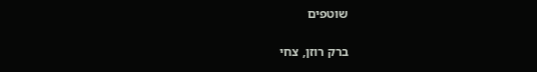שוטפים

ברק רוזן, צחי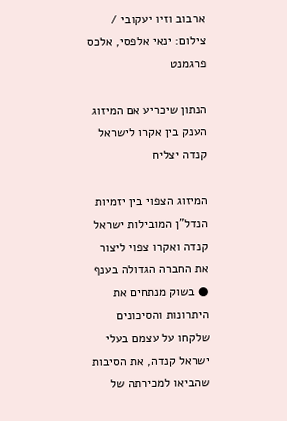ארבוב וזיו יעקובי / צילום: ינאי אלפסי, אלכס פרגמנט

הנתון שיכריע אם המיזוג הענק בין אקרו לישראל קנדה יצליח

המיזוג הצפוי בין יזמיות הנדל"ן המובילות ישראל קנדה ואקרו צפוי ליצור את החברה הגדולה בענף ● בשוק מנתחים את היתרונות והסיכונים שלקחו על עצמם בעלי ישראל קנדה, את הסיבות שהביאו למכירתה של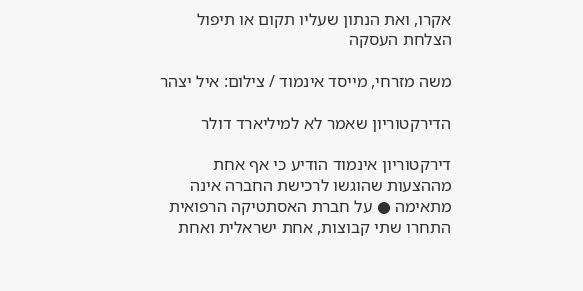אקרו, ואת הנתון שעליו תקום או תיפול הצלחת העסקה

משה מזרחי, מייסד אינמוד / צילום: איל יצהר

הדירקטוריון שאמר לא למיליארד דולר

דירקטוריון אינמוד הודיע כי אף אחת מההצעות שהוגשו לרכישת החברה אינה מתאימה ● על חברת האסתטיקה הרפואית התחרו שתי קבוצות, אחת ישראלית ואחת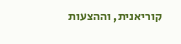קוריאנית, וההצעות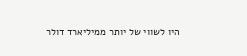היו לשווי של יותר ממיליארד דולר